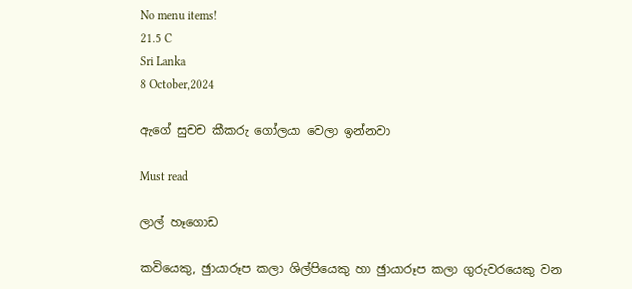No menu items!
21.5 C
Sri Lanka
8 October,2024

ඇගේ සුචච කීකරු ගෝලයා වෙලා ඉන්නවා

Must read

ලාල් හෑගොඩ

කවියෙකු, ඡුායාරූප කලා ශිල්පියෙකු හා ඡුායාරූප කලා ගුරුවරයෙකු වන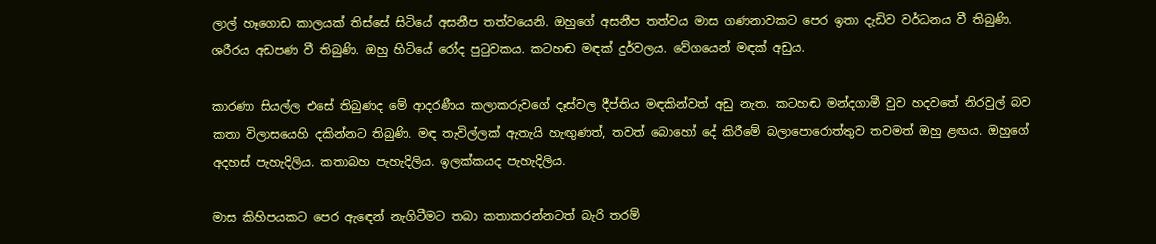ලාල් හෑගොඩ කාලයක් තිස්සේ සිටියේ අසනීප තත්වයෙනි. ඔහුගේ අසනීප තත්වය මාස ගණනාවකට පෙර ඉතා දැඩිව වර්ධනය වී තිබුණි. ශරීරය අඩපණ වී තිබුණි. ඔහු හිටියේ රෝද පුටුවකය. කටහඬ මඳක් දුර්වලය. වේගයෙන් මඳක් අඩුය.

කාරණා සියල්ල එසේ තිබුණද මේ ආදරණීය කලාකරුවගේ දෑස්වල දීප්තිය මඳකින්වත් අඩු නැත. කටහඬ මන්දගාමී වුව හදවතේ නිරවුල් බව කතා විලාසයෙහි දකින්නට තිබුණි. මඳ තැවිල්ලක් ඇතැයි හැඟුණත්, තවත් බොහෝ දේ කිරීමේ බලාපොරොත්තුව තවමත් ඔහු ළඟය. ඔහුගේ අදහස් පැහැදිලිය. කතාබහ පැහැදිලිය. ඉලක්කයද පැහැදිලිය.

මාස කිහිපයකට පෙර ඇඳෙන් නැගිටීමට තබා කතාකරන්නටත් බැරි තරම්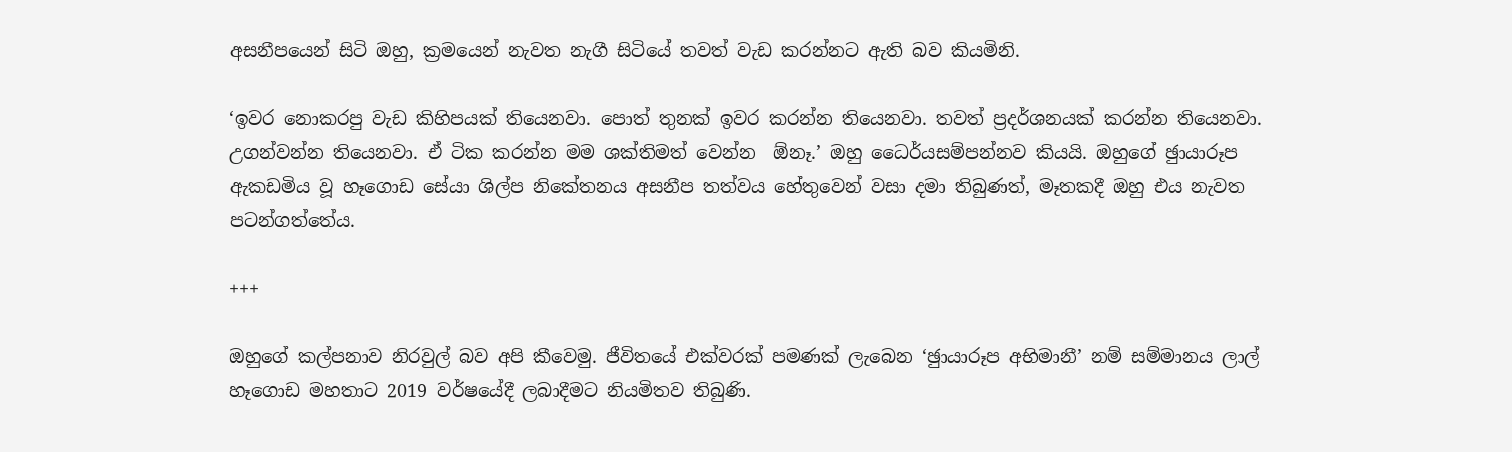අසනීපයෙන් සිටි ඔහු, ක්‍රමයෙන් නැවත නැගී සිටියේ තවත් වැඩ කරන්නට ඇති බව කියමිනි.

‘ඉවර නොකරපු වැඩ කිහිපයක් තියෙනවා. පොත් තුනක් ඉවර කරන්න තියෙනවා. තවත් ප්‍රදර්ශනයක් කරන්න තියෙනවා. උගන්වන්න තියෙනවා. ඒ ටික කරන්න මම ශක්තිමත් වෙන්න  ඕනෑ.’ ඔහු ධෛර්යසම්පන්නව කියයි. ඔහුගේ ඡුායාරූප ඇකඩමිය වූ හෑගොඩ සේයා ශිල්ප නිකේතනය අසනීප තත්වය හේතුවෙන් වසා දමා තිබුණත්, මෑතකදී ඔහු එය නැවත පටන්ගත්තේය.

+++

ඔහුගේ කල්පනාව නිරවුල් බව අපි කීවෙමු. ජීවිතයේ එක්වරක් පමණක් ලැබෙන ‘ඡුායාරූප අභිමානී’ නම් සම්මානය ලාල් හෑගොඩ මහතාට 2019 වර්ෂයේදී ලබාදීමට නියමිතව තිබුණි.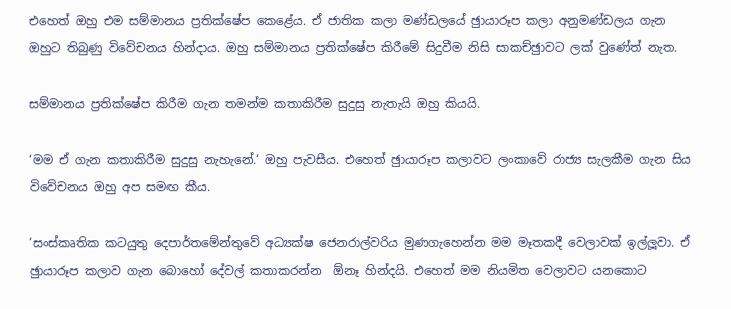එහෙත් ඔහු එම සම්මානය ප්‍රතික්ෂේප කෙළේය. ඒ ජාතික කලා මණ්ඩලයේ ඡුායාරූප කලා අනුමණ්ඩලය ගැන ඔහුට තිබුණු විවේචනය හින්දාය. ඔහු සම්මානය ප්‍රතික්ෂේප කිරීමේ සිදුවීම නිසි සාකච්ඡුාවට ලක් වුණේත් නැත.

සම්මානය ප්‍රතික්ෂේප කිරීම ගැන තමන්ම කතාකිරීම සුදුසු නැතැයි ඔහු කියයි.

‘මම ඒ ගැන කතාකිරීම සුදුසු නැහැනේ.‘ ඔහු පැවසීය. එහෙත් ඡුායාරූප කලාවට ලංකාවේ රාජ්‍ය සැලකීම ගැන සිය විවේචනය ඔහු අප සමඟ කීය.

‘සංස්කෘතික කටයුතු දෙපාර්තමේන්තුවේ අධ්‍යක්ෂ ජෙනරාල්වරිය මුණගැහෙන්න මම මෑතකදී වෙලාවක් ඉල්ලූවා. ඒ ඡුායාරූප කලාව ගැන බොහෝ දේවල් කතාකරන්න  ඕනෑ හින්දයි. එහෙත් මම නියමිත වෙලාවට යනකොට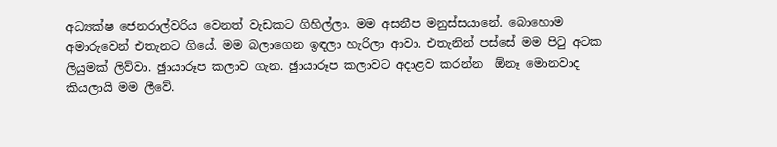අධ්‍යක්ෂ ජෙනරාල්වරිය වෙනත් වැඩකට ගිහිල්ලා. මම අසනීප මනුස්සයානේ. බොහොම අමාරුවෙන් එතැනට ගියේ. මම බලාගෙන ඉඳලා හැරිලා ආවා. එතැනින් පස්සේ මම පිටු අටක ලියුමක් ලිව්වා. ඡුායාරූප කලාව ගැන. ඡුායාරූප කලාවට අදාළව කරන්න  ඕනෑ මොනවාද කියලායි මම ලීවේ.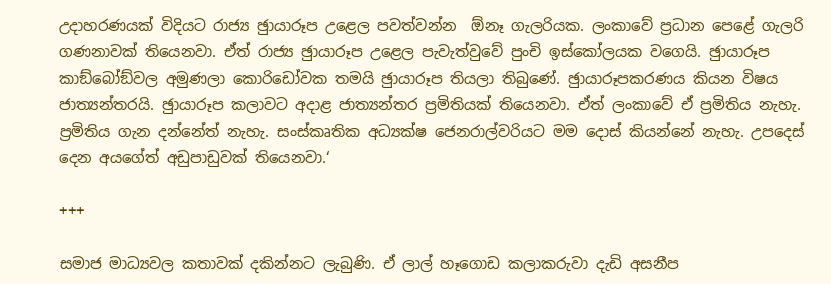උදාහරණයක් විදියට රාජ්‍ය ඡුායාරූප උළෙල පවත්වන්න  ඕනෑ ගැලරියක. ලංකාවේ ප්‍රධාන පෙළේ ගැලරි ගණනාවක් තියෙනවා. ඒත් රාජ්‍ය ඡුායාරූප උළෙල පැවැත්වුවේ පුංචි ඉස්කෝලයක වගෙයි. ඡුායාරූප කාඞ්බෝඞ්වල අමුණලා කොරිඩෝවක තමයි ඡුායාරූප තියලා තිබුණේ. ඡුායාරූපකරණය කියන විෂය ජාත්‍යන්තරයි. ඡුායාරූප කලාවට අදාළ ජාත්‍යන්තර ප්‍රමිතියක් තියෙනවා. ඒත් ලංකාවේ ඒ ප්‍රමිතිය නැහැ. ප්‍රමිතිය ගැන දන්නේත් නැහැ. සංස්කෘතික අධ්‍යක්ෂ ජෙනරාල්වරියට මම දොස් කියන්නේ නැහැ. උපදෙස් දෙන අයගේත් අඩුපාඩුවක් තියෙනවා.‘

+++

සමාජ මාධ්‍යවල කතාවක් දකින්නට ලැබුණි. ඒ ලාල් හෑගොඩ කලාකරුවා දැඩි අසනීප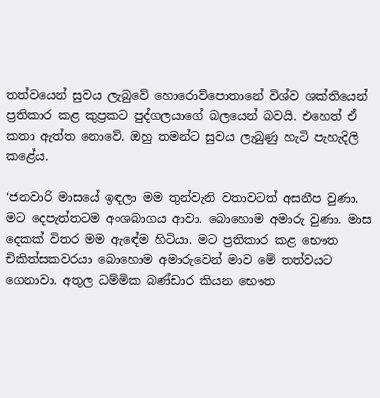තත්වයෙන් සුවය ලැබුවේ හොරොව්පොතානේ විශ්ව ශක්තියෙන් ප්‍රතිකාර කළ කුප්‍රකට පුද්ගලයාගේ බලයෙන් බවයි. එහෙත් ඒ කතා ඇත්ත නොවේ. ඔහු තමන්ට සුවය ලැබුණු හැටි පැහැදිලි කළේය.

‘ජනවාරි මාසයේ ඉඳලා මම තුන්වැනි වතාවටත් අසනීප වුණා. මට දෙපැත්තටම අංශබාගය ආවා. බොහොම අමාරු වුණා. මාස දෙකක් විතර මම ඇඳේම හිටියා. මට ප්‍රතිකාර කළ භෞත චිකිත්සකවරයා බොහොම අමාරුවෙන් මාව මේ තත්වයට ගෙනාවා. අතුල ධම්මික බණ්ඩාර කියන භෞත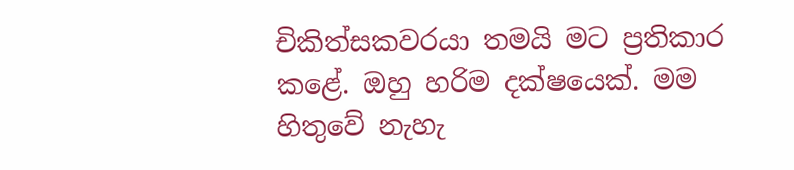චිකිත්සකවරයා තමයි මට ප්‍රතිකාර කළේ. ඔහු හරිම දක්ෂයෙක්. මම හිතුවේ නැහැ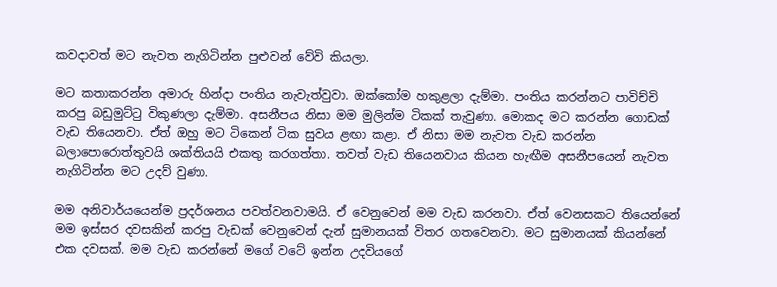කවදාවත් මට නැවත නැගිටින්න පුළුවන් වේවි කියලා.

මට කතාකරන්න අමාරු හින්දා පංතිය නැවැත්වුවා. ඔක්කෝම හකුළලා දැම්මා. පංතිය කරන්නට පාවිච්චි කරපු බඩුමුට්ටු විකුණලා දැම්මා. අසනීපය නිසා මම මුලින්ම ටිකක් තැවුණා. මොකද මට කරන්න ගොඩක් වැඩ තියෙනවා. ඒත් ඔහු මට ටිකෙන් ටික සුවය ළඟා කළා. ඒ නිසා මම නැවත වැඩ කරන්න බලාපොරොත්තුවයි ශක්තියයි එකතු කරගත්තා. තවත් වැඩ තියෙනවාය කියන හැඟීම අසනීපයෙන් නැවත නැගිටින්න මට උදව් වුණා.

මම අනිවාර්යයෙන්ම ප්‍රදර්ශනය පවත්වනවාමයි. ඒ වෙනුවෙන් මම වැඩ කරනවා. ඒත් වෙනසකට තියෙන්නේ මම ඉස්සර දවසකින් කරපු වැඩක් වෙනුවෙන් දැන් සුමානයක් විතර ගතවෙනවා. මට සුමානයක් කියන්නේ එක දවසක්. මම වැඩ කරන්නේ මගේ වටේ ඉන්න උදවියගේ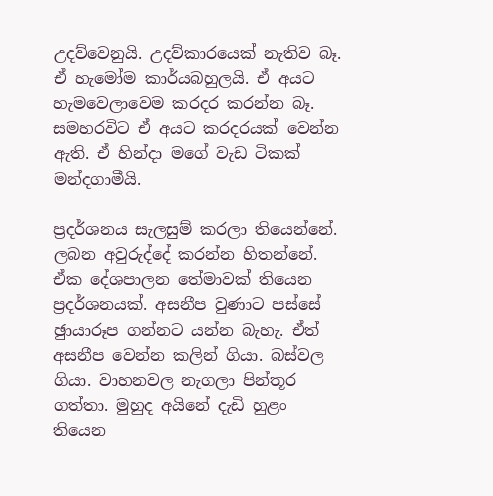උදව්වෙනුයි. උදව්කාරයෙක් නැතිව බෑ. ඒ හැමෝම කාර්යබහුලයි. ඒ අයට හැමවෙලාවෙම කරදර කරන්න බෑ. සමහරවිට ඒ අයට කරදරයක් වෙන්න ඇති. ඒ හින්දා මගේ වැඩ ටිකක් මන්දගාමීයි.

ප්‍රදර්ශනය සැලසුම් කරලා තියෙන්නේ. ලබන අවුරුද්දේ කරන්න හිතන්නේ. ඒක දේශපාලන තේමාවක් තියෙන ප්‍රදර්ශනයක්. අසනීප වුණාට පස්සේ ඡුායාරූප ගන්නට යන්න බැහැ. ඒත් අසනීප වෙන්න කලින් ගියා. බස්වල ගියා. වාහනවල නැගලා පින්තූර ගත්තා. මුහුද අයිනේ දැඩි හුළං තියෙන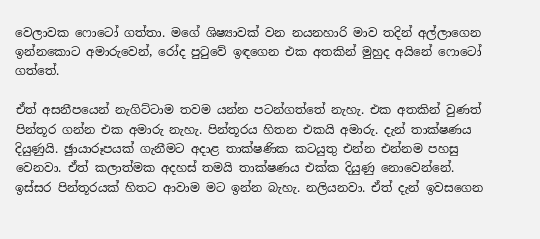වෙලාවක ෆොටෝ ගත්තා. මගේ ශිෂ්‍යාවක් වන නයනහාරි මාව තදින් අල්ලාගෙන ඉන්නකොට අමාරුවෙන්, රෝද පුටුවේ ඉඳගෙන එක අතකින් මුහුද අයිනේ ෆොටෝ ගත්තේ.

ඒත් අසනීපයෙන් නැගිට්ටාම තවම යන්න පටන්ගත්තේ නැහැ. එක අතකින් වුණත් පින්තූර ගන්න එක අමාරු නැහැ. පින්තූරය හිතන එකයි අමාරු. දැන් තාක්ෂණය දියුණුයි. ඡුායාරූපයක් ගැනීමට අදාළ තාක්ෂණික කටයුතු එන්න එන්නම පහසු වෙනවා. ඒත් කලාත්මක අදහස් තමයි තාක්ෂණය එක්ක දියුණු නොවෙන්නේ. ඉස්සර පින්තූරයක් හිතට ආවාම මට ඉන්න බැහැ. නලියනවා. ඒත් දැන් ඉවසගෙන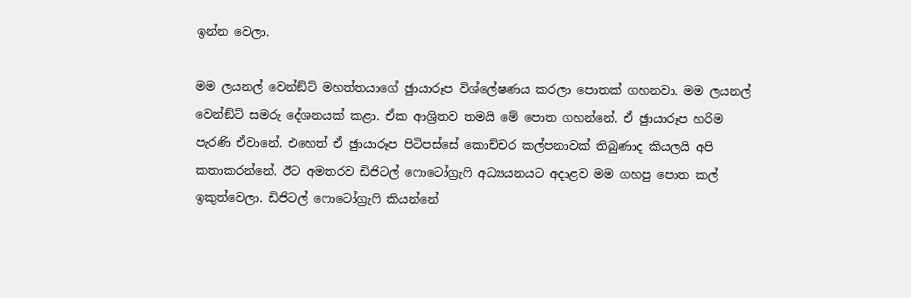ඉන්න වෙලා.

මම ලයනල් වෙන්ඞ්ට් මහත්තයාගේ ඡුායාරූප විශ්ලේෂණය කරලා පොතක් ගහනවා. මම ලයනල් වෙන්ඞ්ට් සමරු දේශනයක් කළා. ඒක ආශ්‍රිතව තමයි මේ පොත ගහන්නේ. ඒ ඡුායාරූප හරිම පැරණි ඒවානේ. එහෙත් ඒ ඡුායාරූප පිටිපස්සේ කොච්චර කල්පනාවක් තිබුණාද කියලයි අපි කතාකරන්නේ. ඊට අමතරව ඩිජිටල් ෆොටෝග්‍රැෆි අධ්‍යයනයට අදාළව මම ගහපු පොත කල් ඉකුත්වෙලා. ඩිජිටල් ෆොටෝග්‍රැෆි කියන්නේ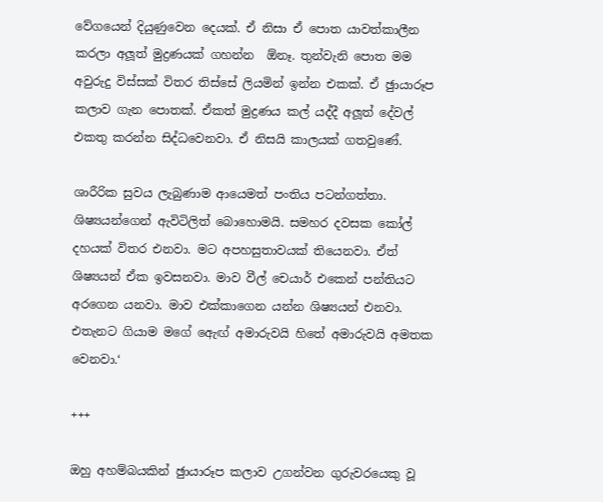වේගයෙන් දියුණුවෙන දෙයක්. ඒ නිසා ඒ පොත යාවත්කාලීන කරලා අලූත් මුද්‍රණයක් ගහන්න  ඕනෑ. තුන්වැනි පොත මම අවුරුදු විස්සක් විතර තිස්සේ ලියමින් ඉන්න එකක්. ඒ ඡුායාරූප කලාව ගැන පොතක්. ඒකත් මුද්‍රණය කල් යද්දී අලූත් දේවල් එකතු කරන්න සිද්ධවෙනවා. ඒ නිසයි කාලයක් ගතවුණේ.

ශාරීරික සුවය ලැබුණාම ආයෙමත් පංතිය පටන්ගත්තා. ශිෂ්‍යයන්ගෙන් ඇවිටිලිත් බොහොමයි. සමහර දවසක කෝල් දහයක් විතර එනවා. මට අපහසුතාවයක් තියෙනවා. ඒත් ශිෂ්‍යයන් ඒක ඉවසනවා. මාව වීල් චෙයාර් එකෙන් පන්තියට අරගෙන යනවා. මාව එක්කාගෙන යන්න ශිෂ්‍යයන් එනවා. එතැනට ගියාම මගේ ඇෙඟ් අමාරුවයි හිතේ අමාරුවයි අමතක වෙනවා.‘

+++

ඔහු අහම්බයකින් ඡුායාරූප කලාව උගන්වන ගුරුවරයෙකු වූ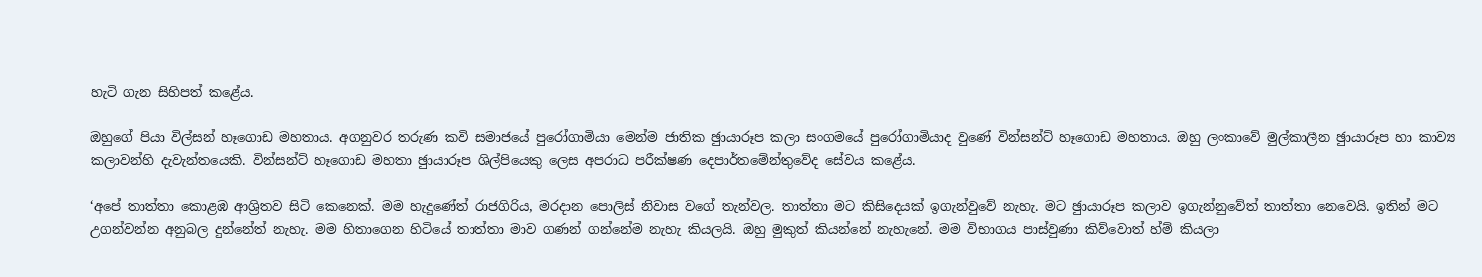හැටි ගැන සිහිපත් කළේය.

ඔහුගේ පියා විල්සන් හෑගොඩ මහතාය. අගනුවර තරුණ කවි සමාජයේ පුරෝගාමියා මෙන්ම ජාතික ඡුායාරූප කලා සංගමයේ පුරෝගාමියාද වුණේ වින්සන්ට් හෑගොඩ මහතාය. ඔහු ලංකාවේ මුල්කාලීන ඡුායාරූප හා කාව්‍ය කලාවන්හි දැවැන්තයෙකි. වින්සන්ට් හෑගොඩ මහතා ඡුායාරූප ශිල්පියෙකු ලෙස අපරාධ පරීක්ෂණ දෙපාර්තමේන්තුවේද සේවය කළේය.

‘අපේ තාත්තා කොළඹ ආශ්‍රිතව සිටි කෙනෙක්. මම හැදුණේත් රාජගිරිය, මරදාන පොලිස් නිවාස වගේ තැන්වල. තාත්තා මට කිසිදෙයක් ඉගැන්වුවේ නැහැ. මට ඡුායාරූප කලාව ඉගැන්නුවේත් තාත්තා නෙවෙයි. ඉතින් මට උගන්වන්න අනුබල දුන්නේත් නැහැ. මම හිතාගෙන හිටියේ තාත්තා මාව ගණන් ගන්නේම නැහැ කියලයි. ඔහු මුකුත් කියන්නේ නැහැනේ. මම විභාගය පාස්වුණා කිව්වොත් හ්ම් කියලා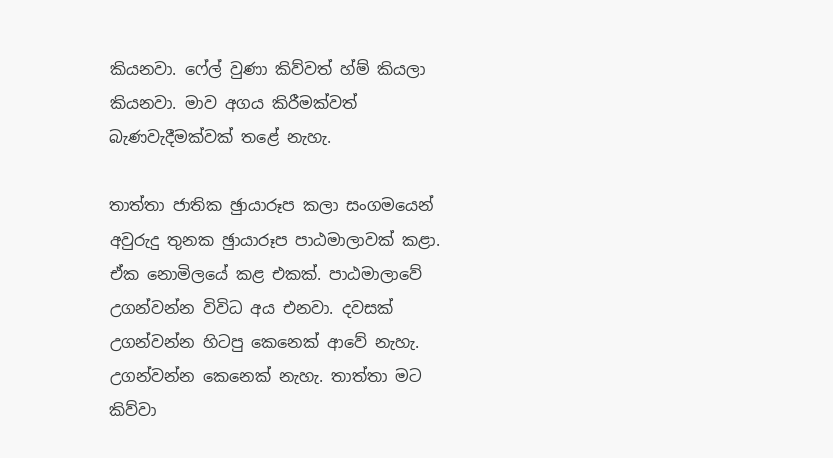කියනවා. ෆේල් වුණා කිව්වත් හ්ම් කියලා කියනවා. මාව අගය කිරීමක්වත් බැණවැදීමක්වක් තළේ නැහැ.

තාත්තා ජාතික ඡුායාරූප කලා සංගමයෙන් අවුරුදු තුනක ඡුායාරූප පාඨමාලාවක් කළා. ඒක නොමිලයේ කළ එකක්. පාඨමාලාවේ උගන්වන්න විවිධ අය එනවා. දවසක් උගන්වන්න හිටපු කෙනෙක් ආවේ නැහැ. උගන්වන්න කෙනෙක් නැහැ. තාත්තා මට කිව්වා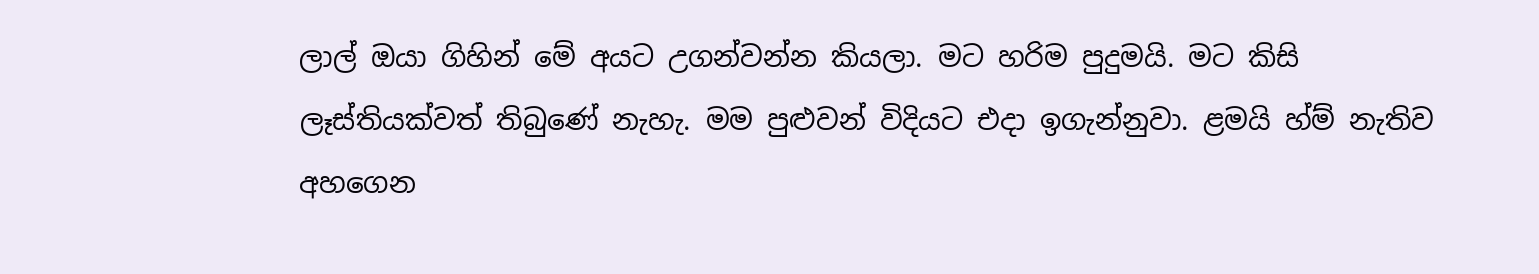ලාල් ඔයා ගිහින් මේ අයට උගන්වන්න කියලා. මට හරිම පුදුමයි. මට කිසි ලෑස්තියක්වත් තිබුණේ නැහැ. මම පුළුවන් විදියට එදා ඉගැන්නුවා. ළමයි හ්ම් නැතිව අහගෙන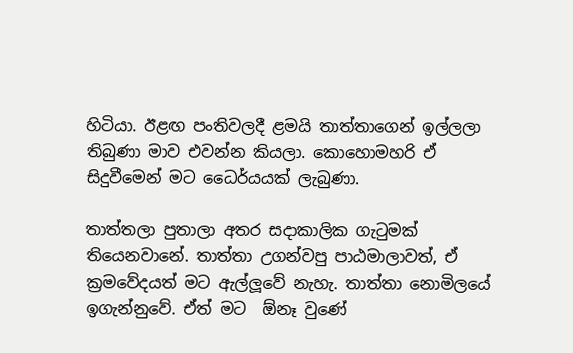හිටියා. ඊළඟ පංතිවලදී ළමයි තාත්තාගෙන් ඉල්ලලා තිබුණා මාව එවන්න කියලා. කොහොමහරි ඒ සිදුවීමෙන් මට ධෛර්යයක් ලැබුණා.

තාත්තලා පුතාලා අතර සදාකාලික ගැටුමක් තියෙනවානේ. තාත්තා උගන්වපු පාඨමාලාවත්, ඒ ක්‍රමවේදයත් මට ඇල්ලූවේ නැහැ. තාත්තා නොමිලයේ ඉගැන්නුවේ. ඒත් මට  ඕනෑ වුණේ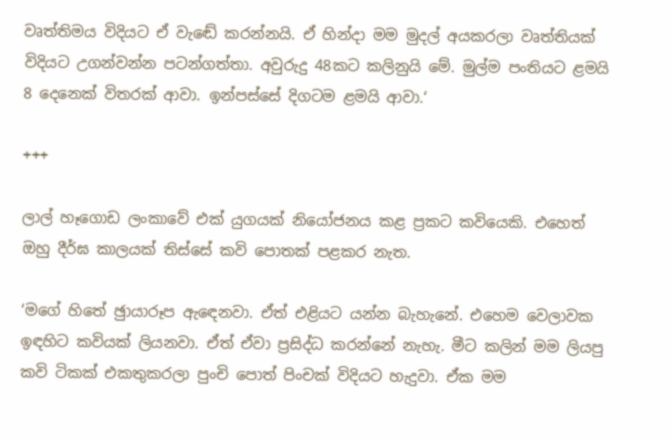වෘත්තිමය විදියට ඒ වැඬේ කරන්නයි. ඒ හින්දා මම මුදල් අයකරලා වෘත්තියක් විදියට උගන්වන්න පටන්ගත්තා. අවුරුදු 48කට කලිනුයි මේ. මුල්ම පංතියට ළමයි 8 දෙනෙක් විතරක් ආවා. ඉන්පස්සේ දිගටම ළමයි ආවා.‘

+++

ලාල් හෑගොඩ ලංකාවේ එක් යුගයක් නියෝජනය කළ ප්‍රකට කවියෙකි. එහෙත් ඔහු දීර්ඝ කාලයක් තිස්සේ කවි පොතක් පළකර නැත.

‘මගේ හිතේ ඡුායාරූප ඇඳෙනවා. ඒත් එළියට යන්න බැහැනේ. එහෙම වෙලාවක ඉඳහිට කවියක් ලියනවා. ඒත් ඒවා ප්‍රසිද්ධ කරන්නේ නැහැ. මීට කලින් මම ලියපු කවි ටිකක් එකතුකරලා පුංචි පොත් පිංචක් විදියට හැදුවා. ඒක මම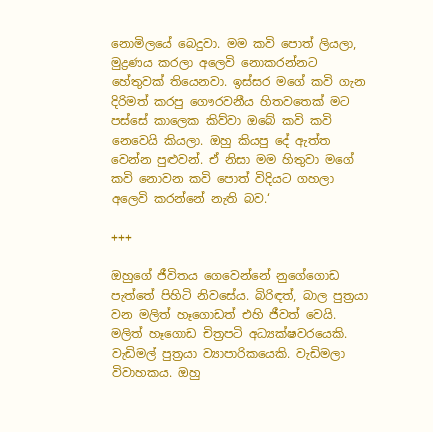නොමිලයේ බෙදුවා. මම කවි පොත් ලියලා, මුද්‍රණය කරලා අලෙවි නොකරන්නට හේතුවක් තියෙනවා. ඉස්සර මගේ කවි ගැන දිරිමත් කරපු ගෞරවනීය හිතවතෙක් මට පස්සේ කාලෙක කිව්වා ඔබේ කවි කවි නෙවෙයි කියලා. ඔහු කියපු දේ ඇත්ත වෙන්න පුළුවන්. ඒ නිසා මම හිතුවා මගේ කවි නොවන කවි පොත් විදියට ගහලා අලෙවි කරන්නේ නැති බව.‘

+++

ඔහුගේ ජීවිතය ගෙවෙන්නේ නුගේගොඩ පැත්තේ පිහිටි නිවසේය. බිරිඳත්, බාල පුත්‍රයා වන මලිත් හෑගොඩත් එහි ජීවත් වෙයි. මලිත් හෑගොඩ චිත්‍රපටි අධ්‍යක්ෂවරයෙකි. වැඩිමල් පුත්‍රයා ව්‍යාපාරිකයෙකි. වැඩිමලා විවාහකය. ඔහු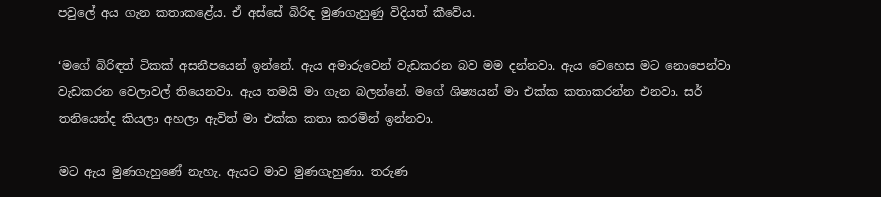පවුලේ අය ගැන කතාකළේය. ඒ අස්සේ බිරිඳ මුණගැහුණු විදියත් කීවේය.

‘මගේ බිරිඳත් ටිකක් අසනීපයෙන් ඉන්නේ. ඇය අමාරුවෙන් වැඩකරන බව මම දන්නවා. ඇය වෙහෙස මට නොපෙන්වා වැඩකරන වෙලාවල් තියෙනවා. ඇය තමයි මා ගැන බලන්නේ. මගේ ශිෂ්‍යයන් මා එක්ක කතාකරන්න එනවා. සර් තනියෙන්ද කියලා අහලා ඇවිත් මා එක්ක කතා කරමින් ඉන්නවා.

මට ඇය මුණගැහුණේ නැහැ. ඇයට මාව මුණගැහුණා. තරුණ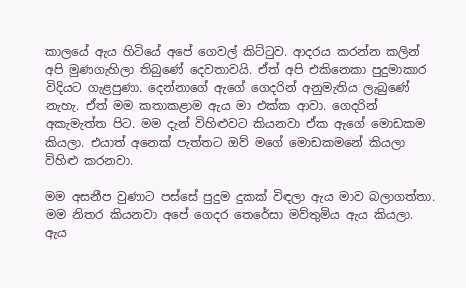කාලයේ ඇය හිටියේ අපේ ගෙවල් කිට්ටුව. ආදරය කරන්න කලින් අපි මුණගැහිලා තිබුණේ දෙවතාවයි. ඒත් අපි එකිනෙකා පුදුමාකාර විදියට ගැළපුණා. දෙන්නාගේ ඇගේ ගෙදරින් අනුමැතිය ලැබුණේ නැහැ. ඒත් මම කතාකළාම ඇය මා එක්ක ආවා. ගෙදරින් අකැමැත්ත පිට. මම දැන් විහිළුවට කියනවා ඒක ඇගේ මොඩකම කියලා. එයාත් අනෙක් පැත්තට ඔව් මගේ මොඩකමනේ කියලා විහිළු කරනවා.

මම අසනීප වුණාට පස්සේ පුදුම දුකක් විඳලා ඇය මාව බලාගත්තා. මම නිතර කියනවා අපේ ගෙදර තෙරේසා මව්තුමිය ඇය කියලා. ඇය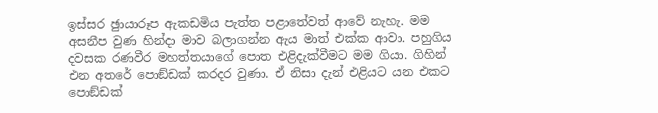ඉස්සර ඡුායාරූප ඇකඩමිය පැත්ත පළාතේවත් ආවේ නැහැ. මම අසනීප වුණ හින්දා මාව බලාගන්න ඇය මාත් එක්ක ආවා. පහුගිය දවසක රණවීර මහත්තයාගේ පොත එළිදැක්වීමට මම ගියා. ගිහින් එන අතරේ පොඞ්ඩක් කරදර වුණා. ඒ නිසා දැන් එළියට යන එකට පොඞ්ඩක්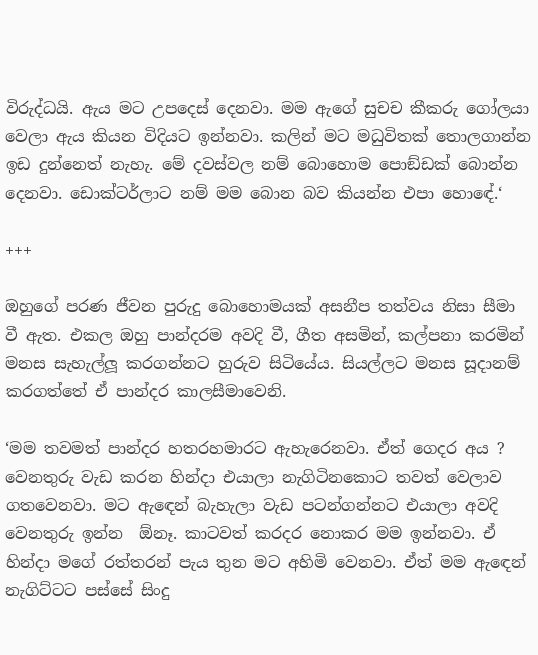විරුද්ධයි. ඇය මට උපදෙස් දෙනවා. මම ඇගේ සුචච කීකරු ගෝලයා වෙලා ඇය කියන විදියට ඉන්නවා. කලින් මට මධුවිතක් තොලගාන්න ඉඩ දුන්නෙත් නැහැ. මේ දවස්වල නම් බොහොම පොඞ්ඩක් බොන්න දෙනවා. ඩොක්ටර්ලාට නම් මම බොන බව කියන්න එපා හොඳේ.‘

+++

ඔහුගේ පරණ ජීවන පුරුදු බොහොමයක් අසනීප තත්වය නිසා සීමා වී ඇත. එකල ඔහු පාන්දරම අවදි වී, ගීත අසමින්, කල්පනා කරමින් මනස සැහැල්ලූ කරගන්නට හුරුව සිටියේය. සියල්ලට මනස සූදානම් කරගත්තේ ඒ පාන්දර කාලසීමාවෙනි.

‘මම තවමත් පාන්දර හතරහමාරට ඇහැරෙනවා. ඒත් ගෙදර අය ? වෙනතුරු වැඩ කරන හින්දා එයාලා නැගිටිනකොට තවත් වෙලාව ගතවෙනවා. මට ඇඳෙන් බැහැලා වැඩ පටන්ගන්නට එයාලා අවදි වෙනතුරු ඉන්න  ඕනෑ. කාටවත් කරදර නොකර මම ඉන්නවා. ඒ හින්දා මගේ රත්තරන් පැය තුන මට අහිමි වෙනවා. ඒත් මම ඇඳෙන් නැගිට්ටට පස්සේ සිංදු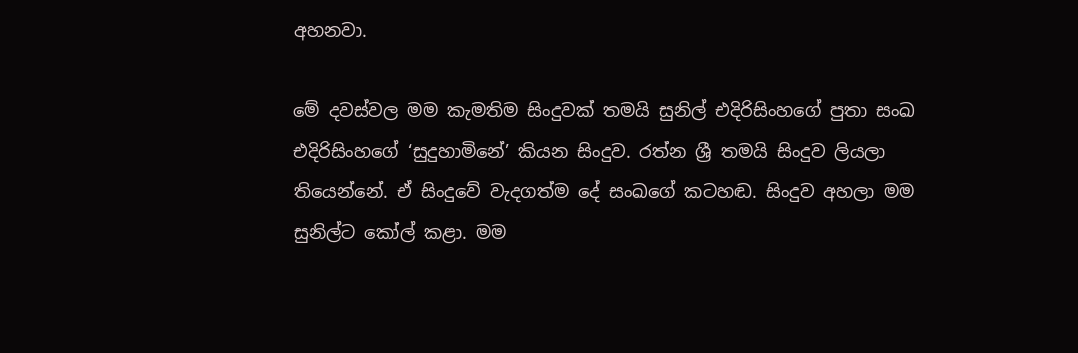අහනවා.

මේ දවස්වල මම කැමතිම සිංදුවක් තමයි සුනිල් එදිරිසිංහගේ පුතා සංඛ එදිරිසිංහගේ ‘සුදුහාමිනේ’ කියන සිංදුව. රත්න ශ්‍රී තමයි සිංදුව ලියලා තියෙන්නේ. ඒ සිංදුවේ වැදගත්ම දේ සංඛගේ කටහඬ. සිංදුව අහලා මම සුනිල්ට කෝල් කළා. මම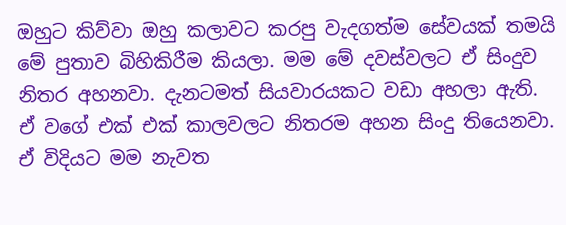ඔහුට කිව්වා ඔහු කලාවට කරපු වැදගත්ම සේවයක් තමයි මේ පුතාව බිහිකිරීම කියලා. මම මේ දවස්වලට ඒ සිංදුව නිතර අහනවා. දැනටමත් සියවාරයකට වඩා අහලා ඇති. ඒ වගේ එක් එක් කාලවලට නිතරම අහන සිංදු තියෙනවා. ඒ විදියට මම නැවත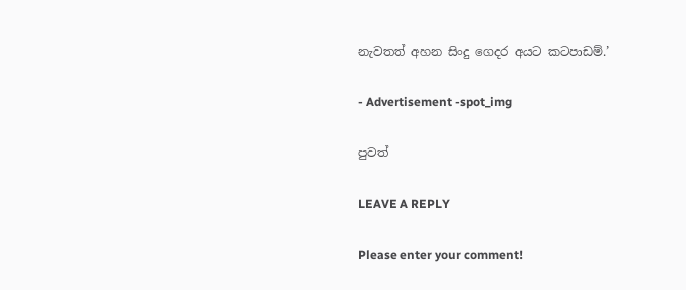නැවතත් අහන සිංදු ගෙදර අයට කටපාඩම්.’

- Advertisement -spot_img

පුවත්

LEAVE A REPLY

Please enter your comment!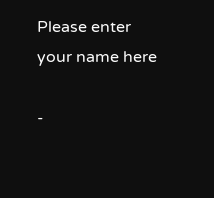Please enter your name here

-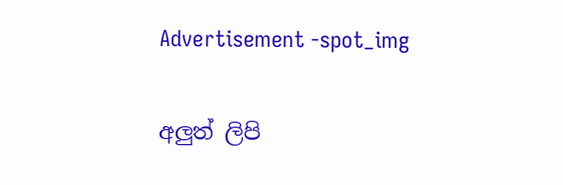Advertisement -spot_img

අලුත් ලිපි